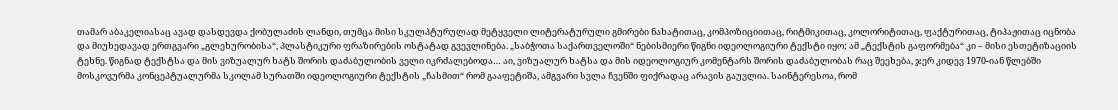თამარ აბაკელიასაც ავად დასდევდა ქობულაძის ლანდი, თუმცა მისი სკულპტურულად მეტყველი ლიტერატურული გმირები ნახატითაც, კომპოზიციითაც, რიტმიკითაც, კოლორიტითაც, ფაქტურითაც, ტიპაჟითაც იცნობა და მიუხედავად ერთგვარი „გლეხურობისა“, პლასტიკური ფრაზირების ოსტატად გვევლინება. „საბჭოთა საქართველოში“ ნებისმიერი წიგნი იდეოლოგიური ტექსტი იყო; ამ „ტექსტის გაფორმება“ კი – მისი ესთეტიზაციის ტეხნე. წიგნად ტექსტსა და მის ვიზუალურ ხატს შორის დაძაბულობის ველი იკრძალებოდა… აი, ვიზუალურ ხატსა და მის იდეოლოგიურ კომენტარს შორის დაძაბულობას რაც შეეხება, ჯერ კიდევ 1970-იან წლებში მოსკოვურმა კონცეპტუალურმა სკოლამ სურათში იდეოლოგიური ტექსტის „ჩასმით“ რომ გააფეტიშა, ამგვარი სვლა ჩვენში ფიქრადაც არავის გაუვლია. საინტერესოა, რომ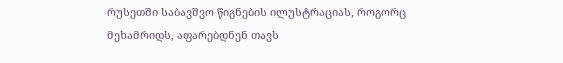რუსეთში საბავშვო წიგნების ილუსტრაციას, როგორც მეხამრიდს, აფარებდნენ თავს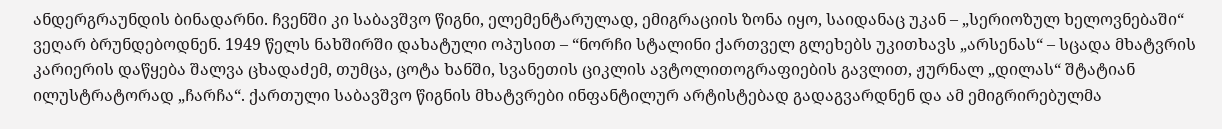ანდერგრაუნდის ბინადარნი. ჩვენში კი საბავშვო წიგნი, ელემენტარულად, ემიგრაციის ზონა იყო, საიდანაც უკან – „სერიოზულ ხელოვნებაში“ ვეღარ ბრუნდებოდნენ. 1949 წელს ნახშირში დახატული ოპუსით – “ნორჩი სტალინი ქართველ გლეხებს უკითხავს „არსენას“ – სცადა მხატვრის კარიერის დაწყება შალვა ცხადაძემ, თუმცა, ცოტა ხანში, სვანეთის ციკლის ავტოლითოგრაფიების გავლით, ჟურნალ „დილას“ შტატიან ილუსტრატორად „ჩარჩა“. ქართული საბავშვო წიგნის მხატვრები ინფანტილურ არტისტებად გადაგვარდნენ და ამ ემიგრირებულმა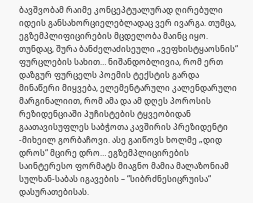ბავშვობამ რაიმე კონცეპტუალურად ღირებული იდეის განსახორციელებლადაც ვერ ივარგა. თუმცა, ეგზემპლიფიცირების მცდელობა მაინც იყო. თუნდაც, შურა ბანძელაძისეული „ვეფხისტყაოსნის“ ფურცლების სახით… ნიშანდობლივია, რომ ერთ დაზგურ ფურცელს პოემის ტექსტის გარდა მინაწერი მიყვება, ელემენტარული კალენდარული მარგინალიით, რომ ამა და ამ დღეს პოროსის რეზიდენციაში პუჩისტების ტყვეობიდან გაათავისუფლეს საბჭოთა კავშირის პრეზიდენტი -მიხეილ გორბაჩოვი. ასე გაიწოვს ხოლმე „დიდ დროს“ მცირე დრო… ეგზემპლიცირების საინტერესო ფორმატს მიაგნო მამია მალაზონიამ სულხან-საბას იგავების – “სიბრძნესიცრუისა“ დასურათებისას.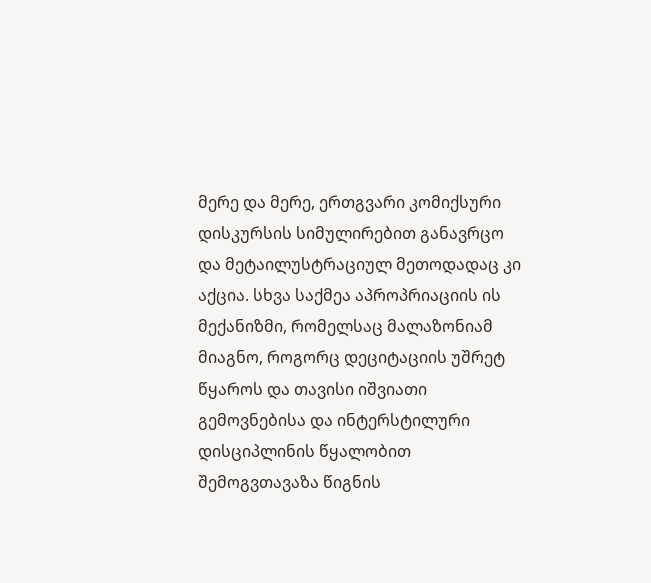მერე და მერე, ერთგვარი კომიქსური დისკურსის სიმულირებით განავრცო და მეტაილუსტრაციულ მეთოდადაც კი აქცია. სხვა საქმეა აპროპრიაციის ის მექანიზმი, რომელსაც მალაზონიამ მიაგნო, როგორც დეციტაციის უშრეტ წყაროს და თავისი იშვიათი გემოვნებისა და ინტერსტილური დისციპლინის წყალობით შემოგვთავაზა წიგნის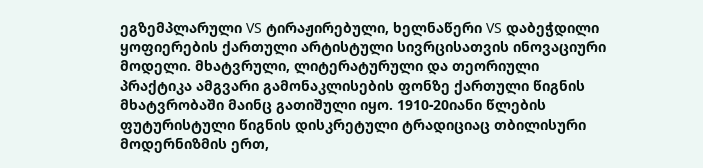ეგზემპლარული VS ტირაჟირებული, ხელნაწერი VS დაბეჭდილი ყოფიერების ქართული არტისტული სივრცისათვის ინოვაციური მოდელი. მხატვრული, ლიტერატურული და თეორიული პრაქტიკა ამგვარი გამონაკლისების ფონზე ქართული წიგნის მხატვრობაში მაინც გათიშული იყო. 1910-20იანი წლების ფუტურისტული წიგნის დისკრეტული ტრადიციაც თბილისური მოდერნიზმის ერთ,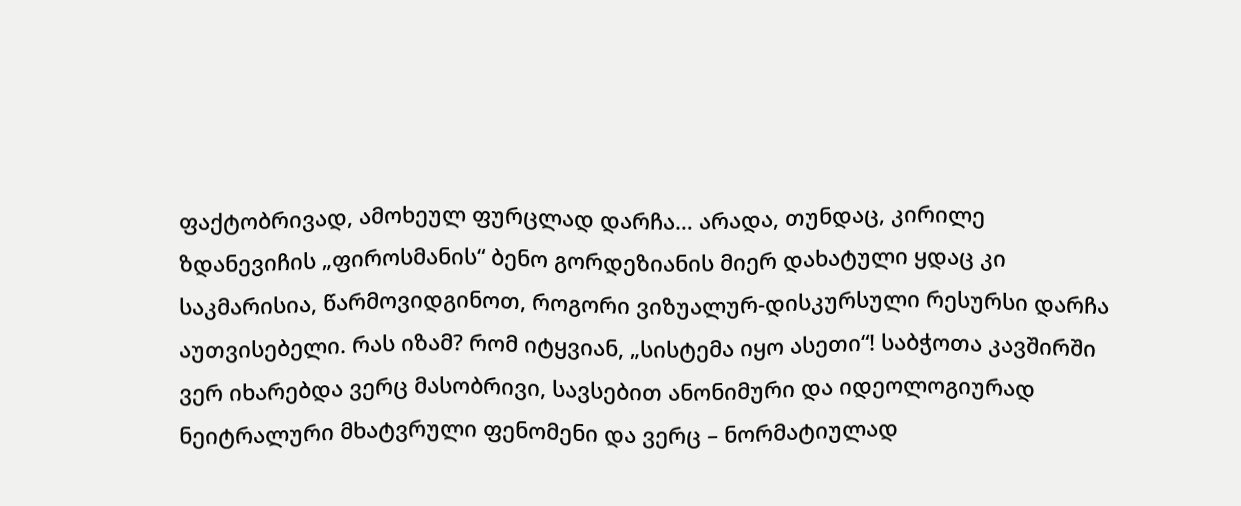ფაქტობრივად, ამოხეულ ფურცლად დარჩა… არადა, თუნდაც, კირილე ზდანევიჩის „ფიროსმანის“ ბენო გორდეზიანის მიერ დახატული ყდაც კი საკმარისია, წარმოვიდგინოთ, როგორი ვიზუალურ-დისკურსული რესურსი დარჩა აუთვისებელი. რას იზამ? რომ იტყვიან, „სისტემა იყო ასეთი“! საბჭოთა კავშირში ვერ იხარებდა ვერც მასობრივი, სავსებით ანონიმური და იდეოლოგიურად ნეიტრალური მხატვრული ფენომენი და ვერც – ნორმატიულად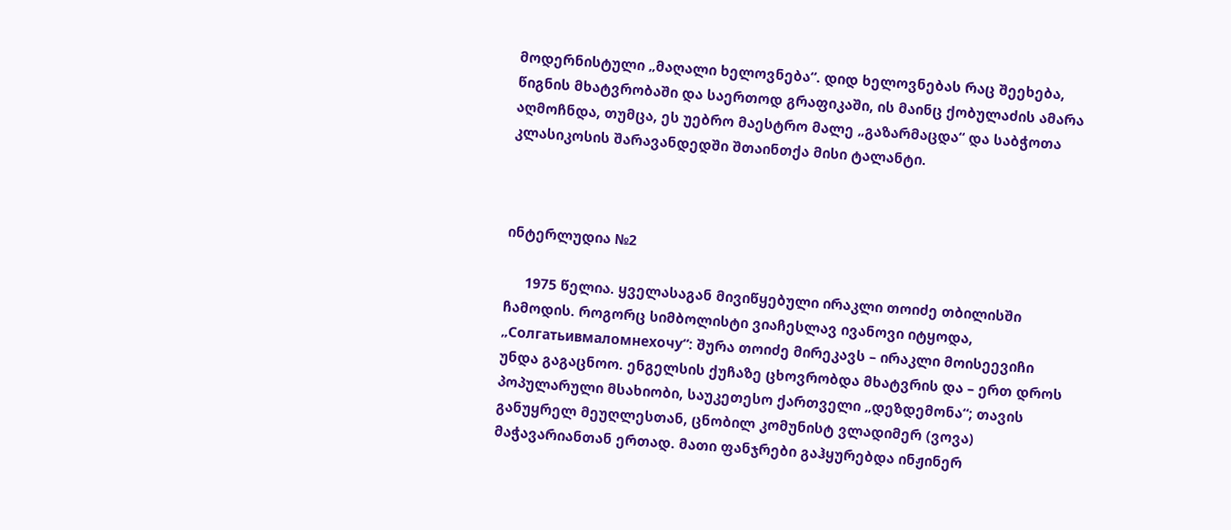მოდერნისტული „მაღალი ხელოვნება“. დიდ ხელოვნებას რაც შეეხება, წიგნის მხატვრობაში და საერთოდ გრაფიკაში, ის მაინც ქობულაძის ამარა აღმოჩნდა, თუმცა, ეს უებრო მაესტრო მალე „გაზარმაცდა“ და საბჭოთა კლასიკოსის შარავანდედში შთაინთქა მისი ტალანტი.



ინტერლუდია №2

     1975 წელია. ყველასაგან მივიწყებული ირაკლი თოიძე თბილისში ჩამოდის. როგორც სიმბოლისტი ვიაჩესლავ ივანოვი იტყოდა, „Солгатьивмаломнехочу“: შურა თოიძე მირეკავს – ირაკლი მოისეევიჩი უნდა გაგაცნოო. ენგელსის ქუჩაზე ცხოვრობდა მხატვრის და – ერთ დროს პოპულარული მსახიობი, საუკეთესო ქართველი „დეზდემონა“; თავის განუყრელ მეუღლესთან, ცნობილ კომუნისტ ვლადიმერ (ვოვა) მაჭავარიანთან ერთად. მათი ფანჯრები გაჰყურებდა ინჟინერ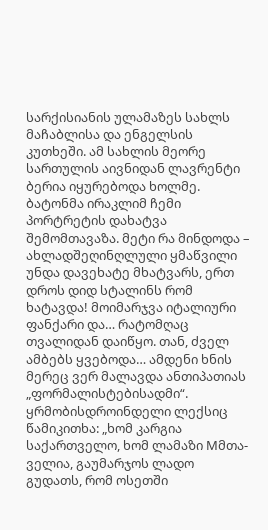სარქისიანის ულამაზეს სახლს მაჩაბლისა და ენგელსის კუთხეში. ამ სახლის მეორე სართულის აივნიდან ლავრენტი ბერია იყურებოდა ხოლმე. ბატონმა ირაკლიმ ჩემი პორტრეტის დახატვა შემომთავაზა. მეტი რა მინდოდა – ახლადშეღინღლული ყმაწვილი უნდა დავეხატე მხატვარს, ერთ დროს დიდ სტალინს რომ ხატავდა! მოიმარჯვა იტალიური ფანქარი და… რატომღაც თვალიდან დაიწყო. თან, ძველ ამბებს ყვებოდა… ამდენი ხნის მერეც ვერ მალავდა ანთიპათიას „ფორმალისტებისადმი“. ყრმობისდროინდელი ლექსიც წამიკითხა: „ხომ კარგია საქართველო, ხომ ლამაზი Mმთა-ველია, გაუმარჯოს ლადო გუდათს, რომ ოსეთში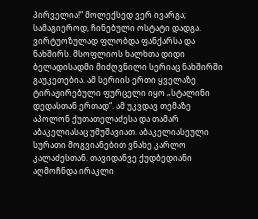პირველია!“ მოლექსედ ვერ ივარგა; სამაგიეროდ, ჩინებული ოსტატი დადგა. ვირტუოზულად ფლობდა ფანქარსა და ნახშირს. მსოფლიოს ხალხთა დიდი ბელადისადმი მიძღვნილი სერიაც ნახშირში გაუკეთებია. ამ სერიის ერთი ყველაზე ტირაჟირებული ფურცელი იყო „სტალინი დედასთან ერთად“. ამ უკვდავ თემაზე აპოლონ ქუთათელაძესა და თამარ აბაკელიასაც უმუშავიათ. აბაკელიასეული სურათი მოგვიანებით ვნახე კარლო კალაძესთან. თავიდანვე ქუდბედიანი აღმოჩნდა ირაკლი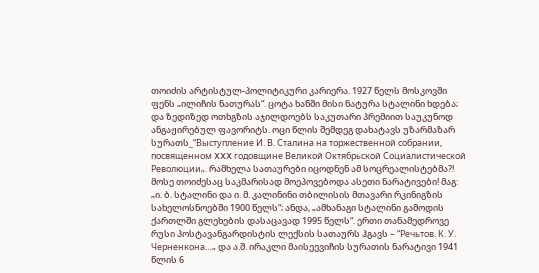თოიძის არტისტულ-პოლიტიკური კარიერა. 1927 წელს მოსკოვში ფენს „ილიჩის ნათურას“. ცოტა ხანში მისი ნატურა სტალინი ხდება; და ზედიზედ ოთხგზის აჯილდოებს საკუთარი პრემიით საუკუნოდ ანგაჟირებულ ფავორიტს. ოცი წლის შემდეგ დახატავს უზარმაზარ სურათს_“Выступление И. В. Сталина на торжественной собрании, посвященном XXX годовщине Великой Октябрьской Социалистической Революции„. რამხელა სათაურები იცოდნენ ამ სოცრეალისტებმა?! მოსე თოიძესაც საკმარისად მოეპოვებოდა ასეთი ნარატივები! მაგ: „ი. ბ. სტალინი და ი. მ. კალინინი თბილისის მთავარი რკინიგზის სახელოსნოებში 1900 წელს“; ანდა, „ამხანაგი სტალინი გამოდის ქართლში გლეხების დასაცავად 1995 წელს“. ერთი თანამედროვე რუსი პოსტავანგარდისტის ლექსის სათაურს ჰგავს – “Речьтов. К. У. Черненкона…„ და ა.შ. ირაკლი მაისეევიჩის სურათის ნარატივი 1941 წლის 6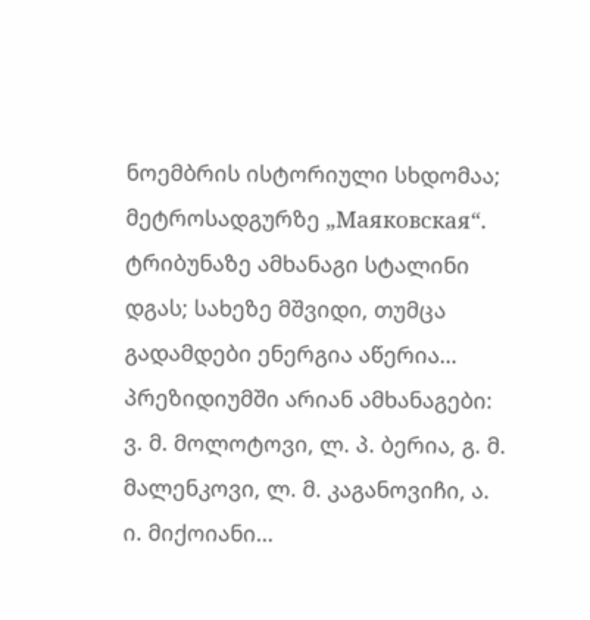ნოემბრის ისტორიული სხდომაა; მეტროსადგურზე „Маяковская“. ტრიბუნაზე ამხანაგი სტალინი დგას; სახეზე მშვიდი, თუმცა გადამდები ენერგია აწერია… პრეზიდიუმში არიან ამხანაგები: ვ. მ. მოლოტოვი, ლ. პ. ბერია, გ. მ. მალენკოვი, ლ. მ. კაგანოვიჩი, ა. ი. მიქოიანი…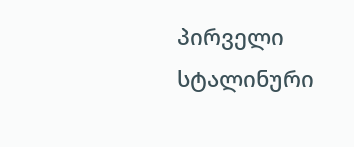პირველი სტალინური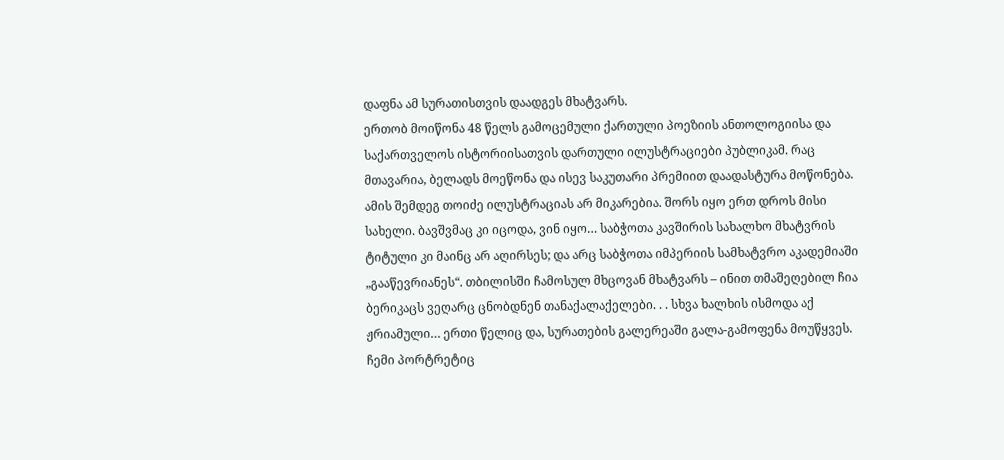დაფნა ამ სურათისთვის დაადგეს მხატვარს.
ერთობ მოიწონა 48 წელს გამოცემული ქართული პოეზიის ანთოლოგიისა და საქართველოს ისტორიისათვის დართული ილუსტრაციები პუბლიკამ. რაც მთავარია, ბელადს მოეწონა და ისევ საკუთარი პრემიით დაადასტურა მოწონება. ამის შემდეგ თოიძე ილუსტრაციას არ მიკარებია. შორს იყო ერთ დროს მისი სახელი. ბავშვმაც კი იცოდა, ვინ იყო… საბჭოთა კავშირის სახალხო მხატვრის ტიტული კი მაინც არ აღირსეს; და არც საბჭოთა იმპერიის სამხატვრო აკადემიაში „გააწევრიანეს“. თბილისში ჩამოსულ მხცოვან მხატვარს – ინით თმაშეღებილ ჩია ბერიკაცს ვეღარც ცნობდნენ თანაქალაქელები. . . სხვა ხალხის ისმოდა აქ ჟრიამული… ერთი წელიც და, სურათების გალერეაში გალა-გამოფენა მოუწყვეს. ჩემი პორტრეტიც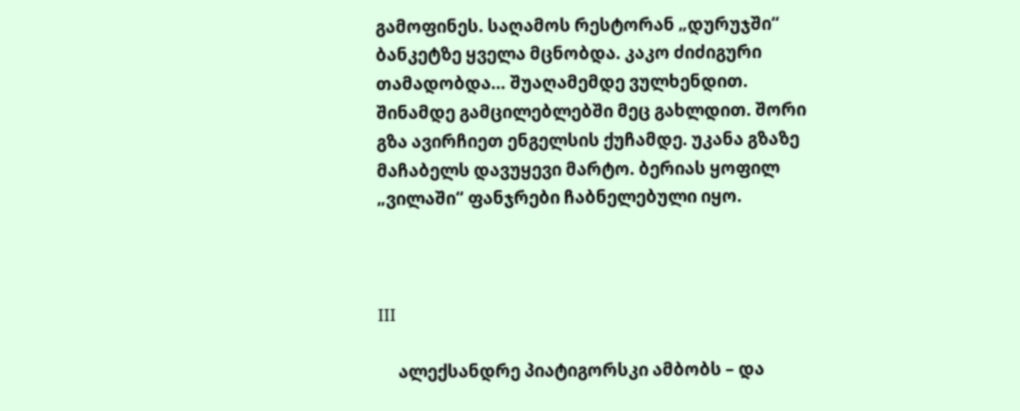გამოფინეს. საღამოს რესტორან „დურუჯში“ ბანკეტზე ყველა მცნობდა. კაკო ძიძიგური თამადობდა… შუაღამემდე ვულხენდით. შინამდე გამცილებლებში მეც გახლდით. შორი გზა ავირჩიეთ ენგელსის ქუჩამდე. უკანა გზაზე მაჩაბელს დავუყევი მარტო. ბერიას ყოფილ „ვილაში“ ფანჯრები ჩაბნელებული იყო.



III

     ალექსანდრე პიატიგორსკი ამბობს – და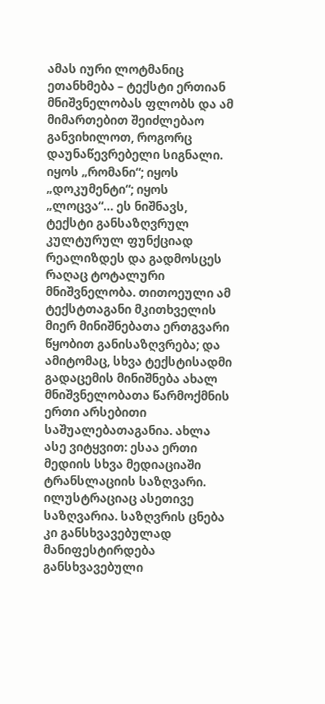ამას იური ლოტმანიც ეთანხმება – ტექსტი ერთიან მნიშვნელობას ფლობს და ამ მიმართებით შეიძლებაო განვიხილოთ, როგორც დაუნაწევრებელი სიგნალი. იყოს „რომანი“; იყოს „დოკუმენტი“; იყოს „ლოცვა“… ეს ნიშნავს, ტექსტი განსაზღვრულ კულტურულ ფუნქციად რეალიზდეს და გადმოსცეს რაღაც ტოტალური მნიშვნელობა. თითოეული ამ ტექსტთაგანი მკითხველის მიერ მინიშნებათა ერთგვარი წყობით განისაზღვრება; და ამიტომაც, სხვა ტექსტისადმი გადაცემის მინიშნება ახალ მნიშვნელობათა წარმოქმნის ერთი არსებითი საშუალებათაგანია. ახლა ასე ვიტყვით: ესაა ერთი მედიის სხვა მედიაციაში ტრანსლაციის საზღვარი. ილუსტრაციაც ასეთივე საზღვარია. საზღვრის ცნება კი განსხვავებულად მანიფესტირდება განსხვავებული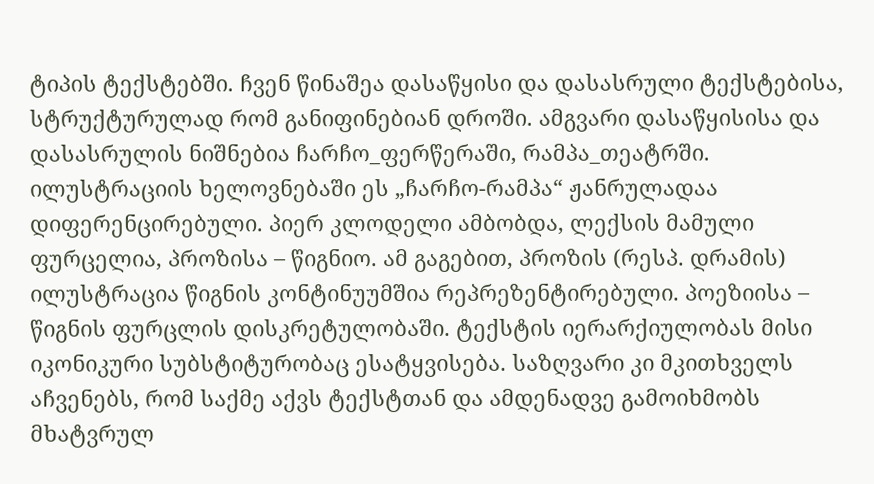ტიპის ტექსტებში. ჩვენ წინაშეა დასაწყისი და დასასრული ტექსტებისა, სტრუქტურულად რომ განიფინებიან დროში. ამგვარი დასაწყისისა და დასასრულის ნიშნებია ჩარჩო_ფერწერაში, რამპა_თეატრში. ილუსტრაციის ხელოვნებაში ეს „ჩარჩო-რამპა“ ჟანრულადაა დიფერენცირებული. პიერ კლოდელი ამბობდა, ლექსის მამული ფურცელია, პროზისა – წიგნიო. ამ გაგებით, პროზის (რესპ. დრამის) ილუსტრაცია წიგნის კონტინუუმშია რეპრეზენტირებული. პოეზიისა – წიგნის ფურცლის დისკრეტულობაში. ტექსტის იერარქიულობას მისი იკონიკური სუბსტიტურობაც ესატყვისება. საზღვარი კი მკითხველს აჩვენებს, რომ საქმე აქვს ტექსტთან და ამდენადვე გამოიხმობს მხატვრულ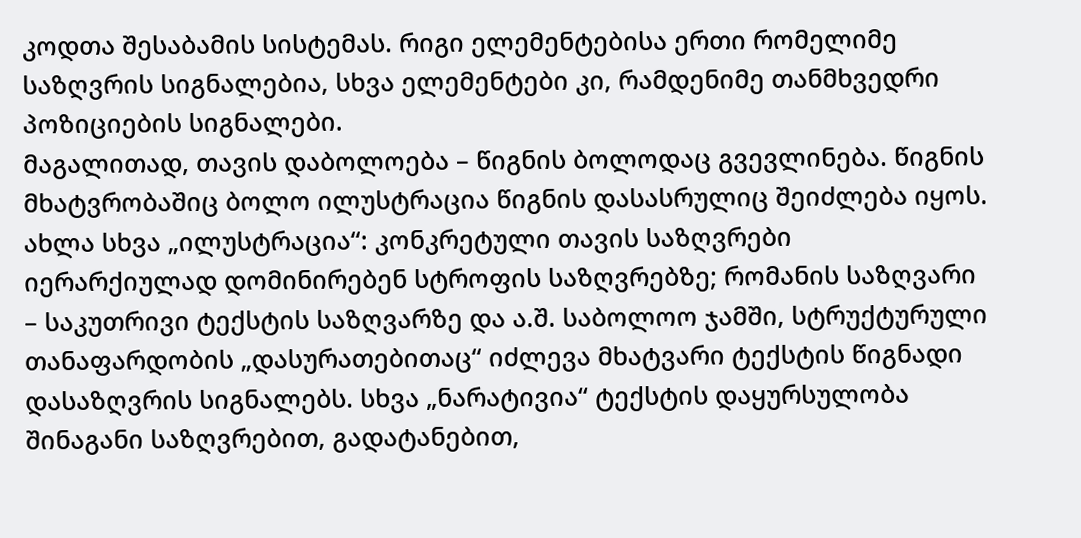კოდთა შესაბამის სისტემას. რიგი ელემენტებისა ერთი რომელიმე საზღვრის სიგნალებია, სხვა ელემენტები კი, რამდენიმე თანმხვედრი პოზიციების სიგნალები.
მაგალითად, თავის დაბოლოება – წიგნის ბოლოდაც გვევლინება. წიგნის მხატვრობაშიც ბოლო ილუსტრაცია წიგნის დასასრულიც შეიძლება იყოს. ახლა სხვა „ილუსტრაცია“: კონკრეტული თავის საზღვრები იერარქიულად დომინირებენ სტროფის საზღვრებზე; რომანის საზღვარი – საკუთრივი ტექსტის საზღვარზე და ა.შ. საბოლოო ჯამში, სტრუქტურული თანაფარდობის „დასურათებითაც“ იძლევა მხატვარი ტექსტის წიგნადი დასაზღვრის სიგნალებს. სხვა „ნარატივია“ ტექსტის დაყურსულობა შინაგანი საზღვრებით, გადატანებით,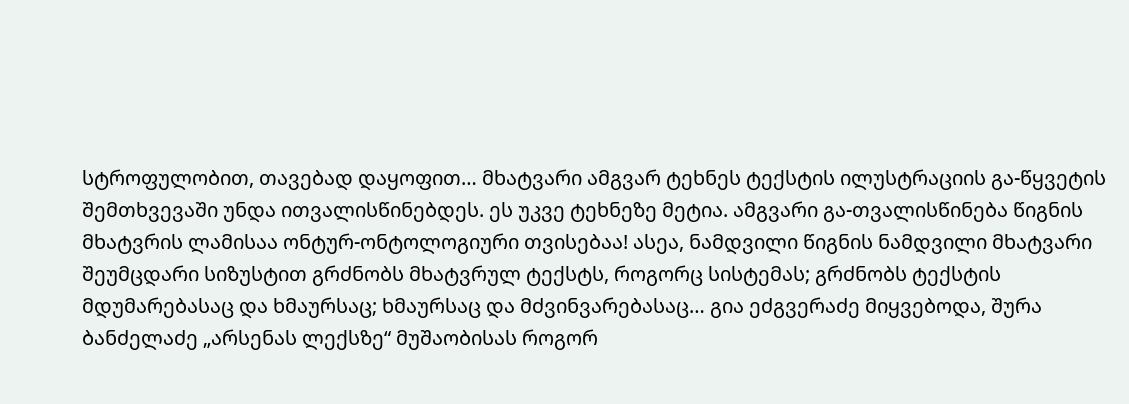სტროფულობით, თავებად დაყოფით… მხატვარი ამგვარ ტეხნეს ტექსტის ილუსტრაციის გა-წყვეტის შემთხვევაში უნდა ითვალისწინებდეს. ეს უკვე ტეხნეზე მეტია. ამგვარი გა-თვალისწინება წიგნის მხატვრის ლამისაა ონტურ-ონტოლოგიური თვისებაა! ასეა, ნამდვილი წიგნის ნამდვილი მხატვარი შეუმცდარი სიზუსტით გრძნობს მხატვრულ ტექსტს, როგორც სისტემას; გრძნობს ტექსტის მდუმარებასაც და ხმაურსაც; ხმაურსაც და მძვინვარებასაც… გია ეძგვერაძე მიყვებოდა, შურა ბანძელაძე „არსენას ლექსზე“ მუშაობისას როგორ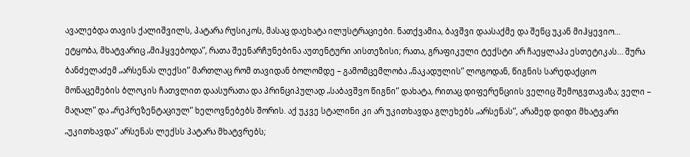ავალებდა თავის ქალიშვილს, პატარა რუსიკოს, მასაც დაეხატა ილუსტრაციები. ნათქვამია, ბავშვი დაასაქმე და შენც უკან მიჰყევიო… ეტყობა, მხატვარიც „მიჰყვებოდა“, რათა შეენარჩუნებინა აუთენტური აისთეზისი; რათა, გრაფიკული ტექსტი არ ჩაეყლაპა ესთეტიკას… შურა ბანძელაძემ „არსენას ლექსი“ მართლაც რომ თავიდან ბოლომდე – გამომცემლობა „ნაკადულის“ ლოგოდან, წიგნის სარედაქციო მონაცემების ბლოკის ჩათვლით დაასურათა და პრინციპულად „საბავშვო წიგნი“ დახატა, რითაც დიფერენციის ველიც შემოგვთავაზა; ველი – მაღალ“ და „რეპრეზენტაციულ“ ხელოვნებებს შორის. აქ უკვე სტალინი კი არ უკითხავდა გლეხებს „არსენას“, არამედ დიდი მხატვარი „უკითხავდა“ არსენას ლექსს პატარა მხატვრებს;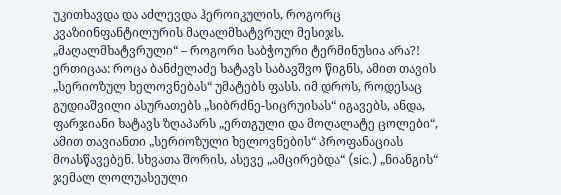უკითხავდა და აძლევდა ჰეროიკულის, როგორც კვაზიინფანტილურის მაღალმხატვრულ მესიჯს. „მაღალმხატვრული“ – როგორი საბჭოური ტერმინუსია არა?! ერთიცაა: როცა ბანძელაძე ხატავს საბავშვო წიგნს, ამით თავის „სერიოზულ ხელოვნებას“ უმატებს ფასს. იმ დროს, როდესაც გუდიაშვილი ასურათებს „სიბრძნე-სიცრუისას“ იგავებს, ანდა, ფარჯიანი ხატავს ზღაპარს „ერთგული და მოღალატე ცოლები“, ამით თავიანთი „სერიოზული ხელოვნების“ პროფანაციას მოასწავებენ. სხვათა შორის, ასევე „ამცირებდა“ (sic.) „ნიანგის“ ჯემალ ლოლუასეული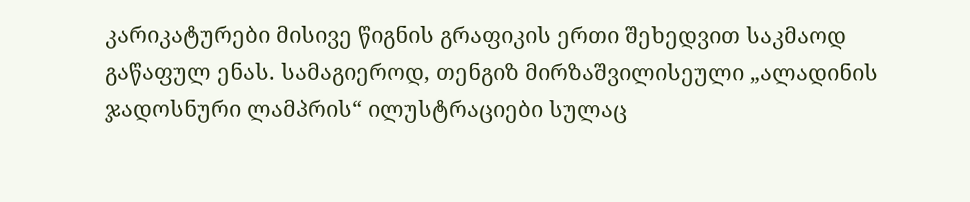კარიკატურები მისივე წიგნის გრაფიკის ერთი შეხედვით საკმაოდ გაწაფულ ენას. სამაგიეროდ, თენგიზ მირზაშვილისეული „ალადინის ჯადოსნური ლამპრის“ ილუსტრაციები სულაც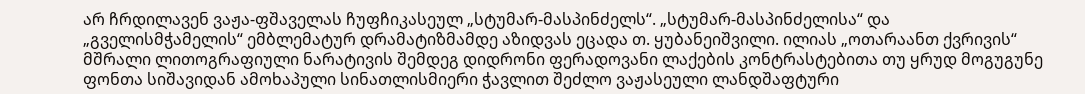არ ჩრდილავენ ვაჟა-ფშაველას ჩუფჩიკასეულ „სტუმარ-მასპინძელს“. „სტუმარ-მასპინძელისა“ და „გველისმჭამელის“ ემბლემატურ დრამატიზმამდე აზიდვას ეცადა თ. ყუბანეიშვილი. ილიას „ოთარაანთ ქვრივის“ მშრალი ლითოგრაფიული ნარატივის შემდეგ დიდრონი ფერადოვანი ლაქების კონტრასტებითა თუ ყრუდ მოგუგუნე ფონთა სიშავიდან ამოხაპული სინათლისმიერი ჭავლით შეძლო ვაჟასეული ლანდშაფტური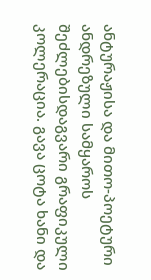ანტურაჟისა და მითო-პოეტური ანდრეზული სამყაროს შეძლებისდაგვარი გრაფიკული კოლერაცია. გავა ცოტა ხანი და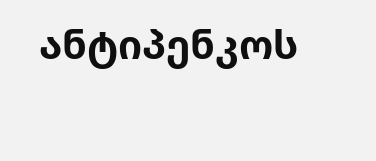ანტიპენკოს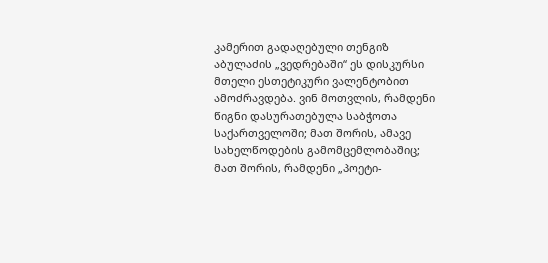კამერით გადაღებული თენგიზ აბულაძის „ვედრებაში“ ეს დისკურსი მთელი ესთეტიკური ვალენტობით ამოძრავდება. ვინ მოთვლის, რამდენი წიგნი დასურათებულა საბჭოთა საქართველოში; მათ შორის, ამავე სახელწოდების გამომცემლობაშიც; მათ შორის, რამდენი „პოეტი-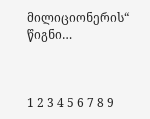მილიციონერის“ წიგნი…



1 2 3 4 5 6 7 8 9